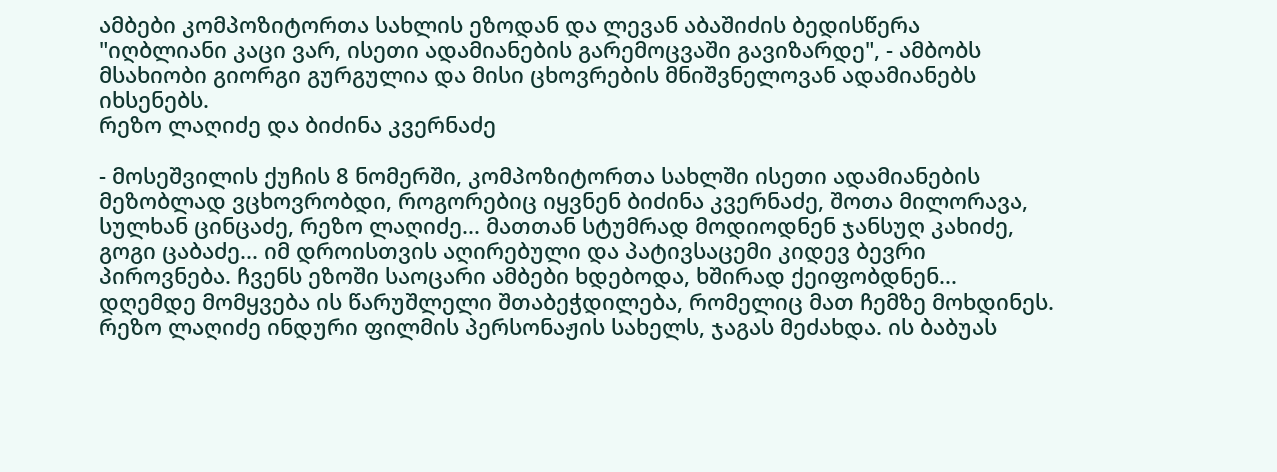ამბები კომპოზიტორთა სახლის ეზოდან და ლევან აბაშიძის ბედისწერა
"იღბლიანი კაცი ვარ, ისეთი ადამიანების გარემოცვაში გავიზარდე", - ამბობს მსახიობი გიორგი გურგულია და მისი ცხოვრების მნიშვნელოვან ადამიანებს იხსენებს.
რეზო ლაღიძე და ბიძინა კვერნაძე

- მოსეშვილის ქუჩის 8 ნომერში, კომპოზიტორთა სახლში ისეთი ადამიანების მეზობლად ვცხოვრობდი, როგორებიც იყვნენ ბიძინა კვერნაძე, შოთა მილორავა, სულხან ცინცაძე, რეზო ლაღიძე... მათთან სტუმრად მოდიოდნენ ჯანსუღ კახიძე, გოგი ცაბაძე... იმ დროისთვის აღირებული და პატივსაცემი კიდევ ბევრი პიროვნება. ჩვენს ეზოში საოცარი ამბები ხდებოდა, ხშირად ქეიფობდნენ... დღემდე მომყვება ის წარუშლელი შთაბეჭდილება, რომელიც მათ ჩემზე მოხდინეს.
რეზო ლაღიძე ინდური ფილმის პერსონაჟის სახელს, ჯაგას მეძახდა. ის ბაბუას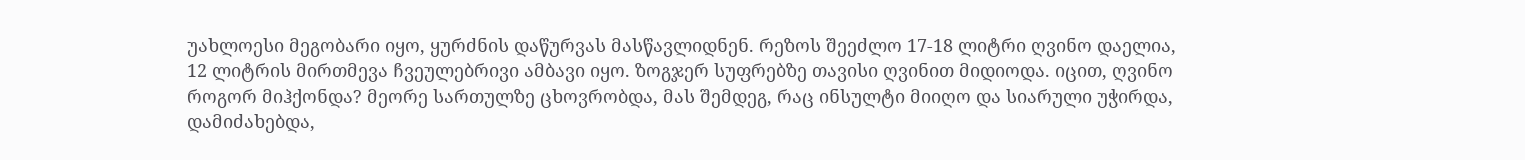უახლოესი მეგობარი იყო, ყურძნის დაწურვას მასწავლიდნენ. რეზოს შეეძლო 17-18 ლიტრი ღვინო დაელია, 12 ლიტრის მირთმევა ჩვეულებრივი ამბავი იყო. ზოგჯერ სუფრებზე თავისი ღვინით მიდიოდა. იცით, ღვინო როგორ მიჰქონდა? მეორე სართულზე ცხოვრობდა, მას შემდეგ, რაც ინსულტი მიიღო და სიარული უჭირდა, დამიძახებდა,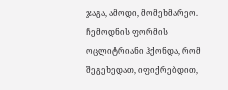ჯაგა, ამოდი, მომეხმარეო. ჩემოდნის ფორმის ოცლიტრიანი ჰქონდა, რომ შეგეხედათ, იფიქრებდით,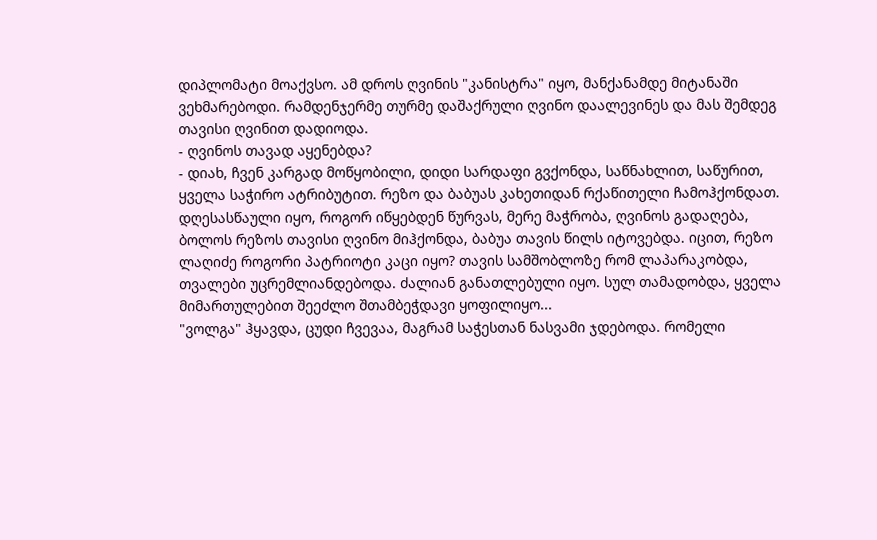დიპლომატი მოაქვსო. ამ დროს ღვინის "კანისტრა" იყო, მანქანამდე მიტანაში ვეხმარებოდი. რამდენჯერმე თურმე დაშაქრული ღვინო დაალევინეს და მას შემდეგ თავისი ღვინით დადიოდა.
- ღვინოს თავად აყენებდა?
- დიახ, ჩვენ კარგად მოწყობილი, დიდი სარდაფი გვქონდა, საწნახლით, საწურით, ყველა საჭირო ატრიბუტით. რეზო და ბაბუას კახეთიდან რქაწითელი ჩამოჰქონდათ. დღესასწაული იყო, როგორ იწყებდენ წურვას, მერე მაჭრობა, ღვინოს გადაღება, ბოლოს რეზოს თავისი ღვინო მიჰქონდა, ბაბუა თავის წილს იტოვებდა. იცით, რეზო ლაღიძე როგორი პატრიოტი კაცი იყო? თავის სამშობლოზე რომ ლაპარაკობდა, თვალები უცრემლიანდებოდა. ძალიან განათლებული იყო. სულ თამადობდა, ყველა მიმართულებით შეეძლო შთამბეჭდავი ყოფილიყო...
"ვოლგა" ჰყავდა, ცუდი ჩვევაა, მაგრამ საჭესთან ნასვამი ჯდებოდა. რომელი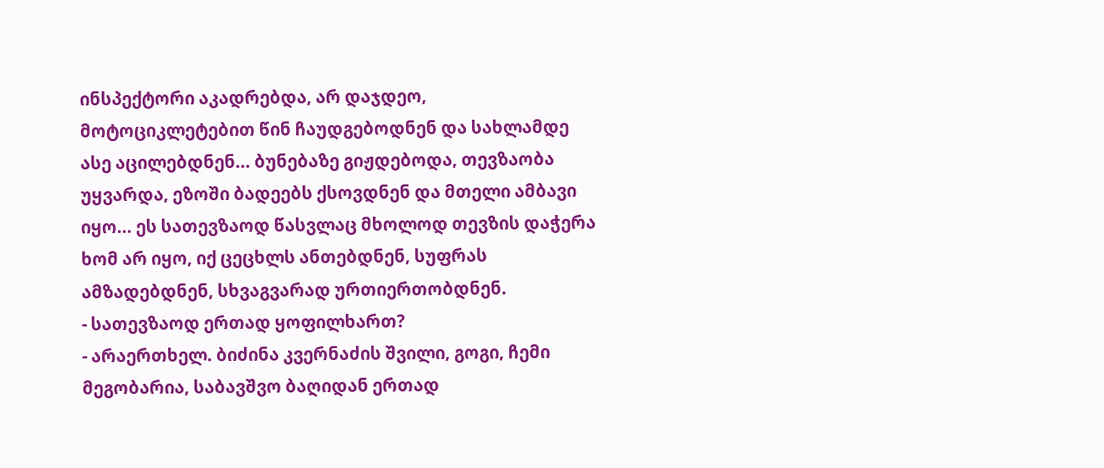ინსპექტორი აკადრებდა, არ დაჯდეო, მოტოციკლეტებით წინ ჩაუდგებოდნენ და სახლამდე ასე აცილებდნენ... ბუნებაზე გიჟდებოდა, თევზაობა უყვარდა, ეზოში ბადეებს ქსოვდნენ და მთელი ამბავი იყო... ეს სათევზაოდ წასვლაც მხოლოდ თევზის დაჭერა ხომ არ იყო, იქ ცეცხლს ანთებდნენ, სუფრას ამზადებდნენ, სხვაგვარად ურთიერთობდნენ.
- სათევზაოდ ერთად ყოფილხართ?
- არაერთხელ. ბიძინა კვერნაძის შვილი, გოგი, ჩემი მეგობარია, საბავშვო ბაღიდან ერთად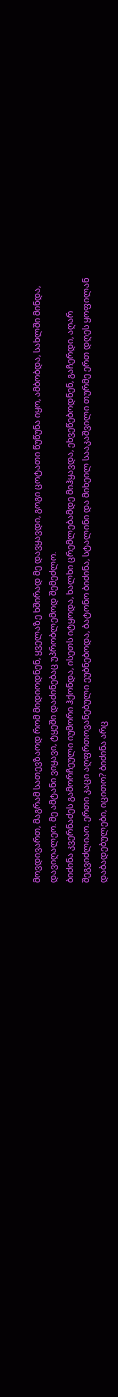მოვდივართ, მაგრამ სათევზაოდ რომ მიდიოდნენ, ყველაზე ხშირად მე დავყავდი, გოგი ცოტათი წუწუნა იყო, ამბობდა, სახლში მინდა, დავიღალეო. მე ამტანი ვიყავი, ტყეში დაძინებაც უპრობლემოდ შემეძლო.
ბიძინა კვერნაძეს გამორჩეული იუმორი ჰქონდა, ისეთს იტყოდა, ხალხი ცრემლებამდე მიჰყავდა, ეხვეწებოდნენ, გაჩერდი, აღარ შეგვიძლიაო. ერთი კაცი აღფრთოვანებული ეუბნებოდა, ბატონო ბიძინა, სტალინი და მიხეილ სააკაშვილი თურმე ერთ დღეს ყოფილან დაბადებულები, იცითო? ბიძინა არც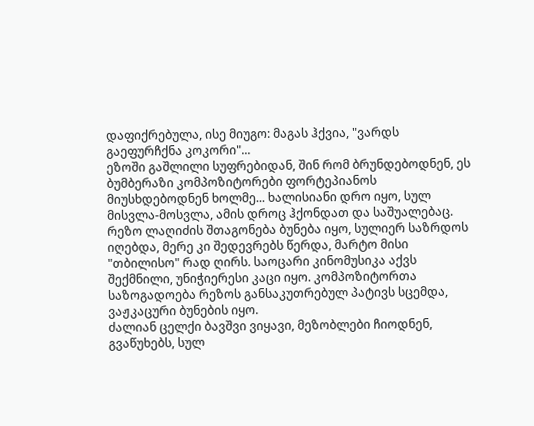დაფიქრებულა, ისე მიუგო: მაგას ჰქვია, "ვარდს გაეფურჩქნა კოკორი"...
ეზოში გაშლილი სუფრებიდან, შინ რომ ბრუნდებოდნენ, ეს ბუმბერაზი კომპოზიტორები ფორტეპიანოს მიუსხდებოდნენ ხოლმე... ხალისიანი დრო იყო, სულ მისვლა-მოსვლა, ამის დროც ჰქონდათ და საშუალებაც.
რეზო ლაღიძის შთაგონება ბუნება იყო, სულიერ საზრდოს იღებდა, მერე კი შედევრებს წერდა, მარტო მისი "თბილისო" რად ღირს. საოცარი კინომუსიკა აქვს შექმნილი, უნიჭიერესი კაცი იყო. კომპოზიტორთა საზოგადოება რეზოს განსაკუთრებულ პატივს სცემდა, ვაჟკაცური ბუნების იყო.
ძალიან ცელქი ბავშვი ვიყავი, მეზობლები ჩიოდნენ, გვაწუხებს, სულ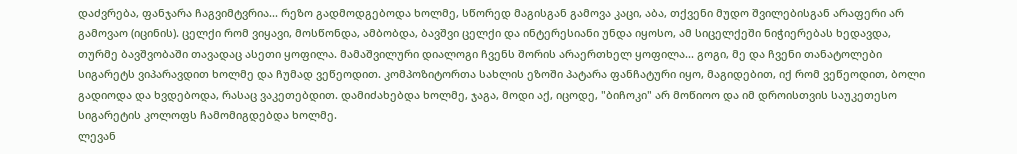დაძვრება, ფანჯარა ჩაგვიმტვრია... რეზო გადმოდგებოდა ხოლმე, სწორედ მაგისგან გამოვა კაცი, აბა, თქვენი მუდო შვილებისგან არაფერი არ გამოვაო (იცინის). ცელქი რომ ვიყავი, მოსწონდა, ამბობდა, ბავშვი ცელქი და ინტერესიანი უნდა იყოსო, ამ სიცელქეში ნიჭიერებას ხედავდა, თურმე ბავშვობაში თავადაც ასეთი ყოფილა. მამაშვილური დიალოგი ჩვენს შორის არაერთხელ ყოფილა... გოგი, მე და ჩვენი თანატოლები სიგარეტს ვიპარავდით ხოლმე და ჩუმად ვეწეოდით. კომპოზიტორთა სახლის ეზოში პატარა ფანჩატური იყო, მაგიდებით, იქ რომ ვეწეოდით, ბოლი გადიოდა და ხვდებოდა, რასაც ვაკეთებდით. დამიძახებდა ხოლმე, ჯაგა, მოდი აქ, იცოდე, "ბიჩოკი" არ მოწიოო და იმ დროისთვის საუკეთესო სიგარეტის კოლოფს ჩამომიგდებდა ხოლმე.
ლევან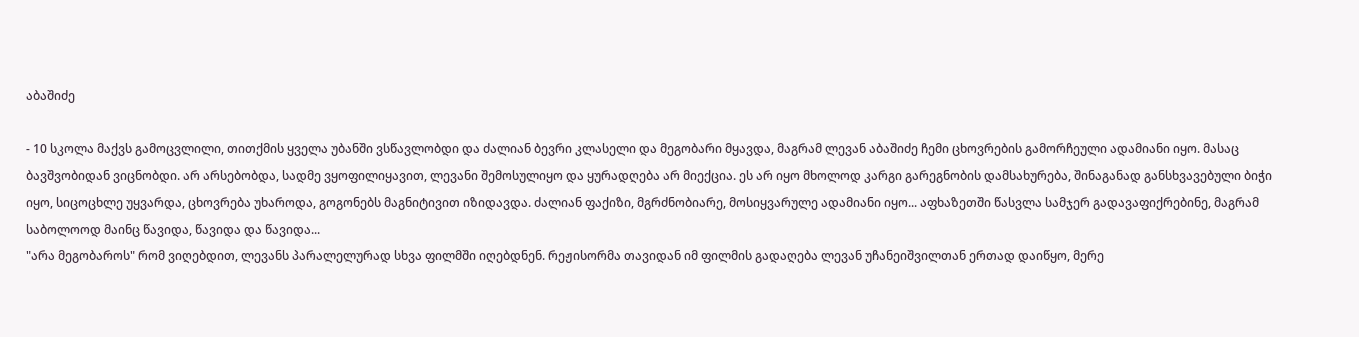აბაშიძე

- 10 სკოლა მაქვს გამოცვლილი, თითქმის ყველა უბანში ვსწავლობდი და ძალიან ბევრი კლასელი და მეგობარი მყავდა, მაგრამ ლევან აბაშიძე ჩემი ცხოვრების გამორჩეული ადამიანი იყო. მასაც ბავშვობიდან ვიცნობდი. არ არსებობდა, სადმე ვყოფილიყავით, ლევანი შემოსულიყო და ყურადღება არ მიექცია. ეს არ იყო მხოლოდ კარგი გარეგნობის დამსახურება, შინაგანად განსხვავებული ბიჭი იყო, სიცოცხლე უყვარდა, ცხოვრება უხაროდა, გოგონებს მაგნიტივით იზიდავდა. ძალიან ფაქიზი, მგრძნობიარე, მოსიყვარულე ადამიანი იყო... აფხაზეთში წასვლა სამჯერ გადავაფიქრებინე, მაგრამ საბოლოოდ მაინც წავიდა, წავიდა და წავიდა...
"არა მეგობაროს" რომ ვიღებდით, ლევანს პარალელურად სხვა ფილმში იღებდნენ. რეჟისორმა თავიდან იმ ფილმის გადაღება ლევან უჩანეიშვილთან ერთად დაიწყო, მერე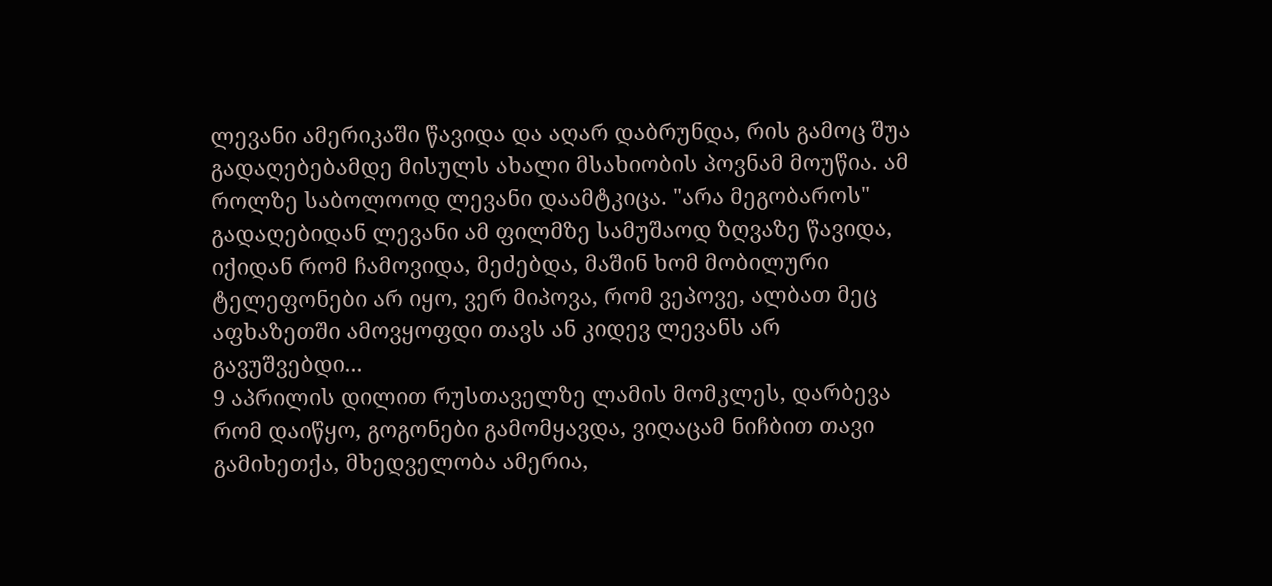ლევანი ამერიკაში წავიდა და აღარ დაბრუნდა, რის გამოც შუა გადაღებებამდე მისულს ახალი მსახიობის პოვნამ მოუწია. ამ როლზე საბოლოოდ ლევანი დაამტკიცა. "არა მეგობაროს" გადაღებიდან ლევანი ამ ფილმზე სამუშაოდ ზღვაზე წავიდა, იქიდან რომ ჩამოვიდა, მეძებდა, მაშინ ხომ მობილური ტელეფონები არ იყო, ვერ მიპოვა, რომ ვეპოვე, ალბათ მეც აფხაზეთში ამოვყოფდი თავს ან კიდევ ლევანს არ გავუშვებდი...
9 აპრილის დილით რუსთაველზე ლამის მომკლეს, დარბევა რომ დაიწყო, გოგონები გამომყავდა, ვიღაცამ ნიჩბით თავი გამიხეთქა, მხედველობა ამერია,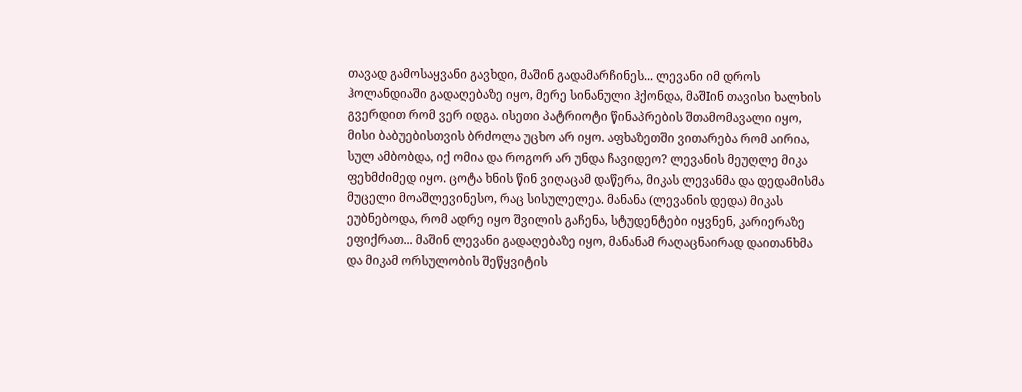თავად გამოსაყვანი გავხდი, მაშინ გადამარჩინეს... ლევანი იმ დროს ჰოლანდიაში გადაღებაზე იყო, მერე სინანული ჰქონდა, მაშIინ თავისი ხალხის გვერდით რომ ვერ იდგა. ისეთი პატრიოტი წინაპრების შთამომავალი იყო, მისი ბაბუებისთვის ბრძოლა უცხო არ იყო. აფხაზეთში ვითარება რომ აირია, სულ ამბობდა, იქ ომია და როგორ არ უნდა ჩავიდეო? ლევანის მეუღლე მიკა ფეხმძიმედ იყო. ცოტა ხნის წინ ვიღაცამ დაწერა, მიკას ლევანმა და დედამისმა მუცელი მოაშლევინესო, რაც სისულელეა. მანანა (ლევანის დედა) მიკას ეუბნებოდა, რომ ადრე იყო შვილის გაჩენა, სტუდენტები იყვნენ, კარიერაზე ეფიქრათ... მაშინ ლევანი გადაღებაზე იყო, მანანამ რაღაცნაირად დაითანხმა და მიკამ ორსულობის შეწყვიტის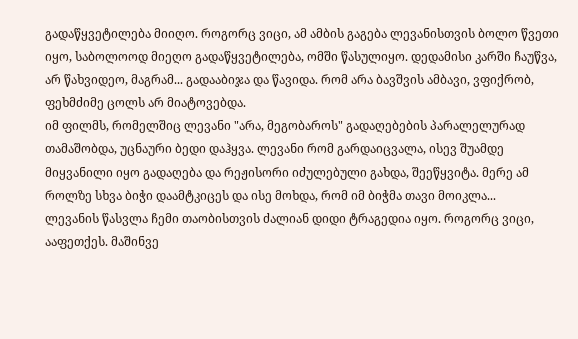გადაწყვეტილება მიიღო. როგორც ვიცი, ამ ამბის გაგება ლევანისთვის ბოლო წვეთი იყო, საბოლოოდ მიეღო გადაწყვეტილება, ომში წასულიყო. დედამისი კარში ჩაუწვა, არ წახვიდეო, მაგრამ... გადააბიჯა და წავიდა. რომ არა ბავშვის ამბავი, ვფიქრობ, ფეხმძიმე ცოლს არ მიატოვებდა.
იმ ფილმს, რომელშიც ლევანი "არა, მეგობაროს" გადაღებების პარალელურად თამაშობდა, უცნაური ბედი დაჰყვა. ლევანი რომ გარდაიცვალა, ისევ შუამდე მიყვანილი იყო გადაღება და რეჟისორი იძულებული გახდა, შეეწყვიტა. მერე ამ როლზე სხვა ბიჭი დაამტკიცეს და ისე მოხდა, რომ იმ ბიჭმა თავი მოიკლა...
ლევანის წასვლა ჩემი თაობისთვის ძალიან დიდი ტრაგედია იყო. როგორც ვიცი, ააფეთქეს. მაშინვე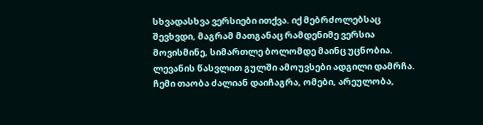სხვადასხვა ვერსიები ითქვა. იქ მებრძოლებსაც შევხვდი, მაგრამ მათგანაც რამდენიმე ვერსია მოვისმინე, სიმართლე ბოლომდე მაინც უცნობია.
ლევანის წასვლით გულში ამოუვსები ადგილი დამრჩა. ჩემი თაობა ძალიან დაიჩაგრა, ომები, არეულობა,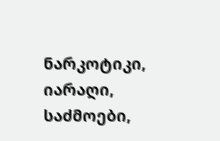ნარკოტიკი, იარაღი, საძმოები,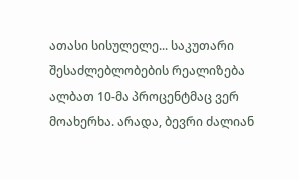ათასი სისულელე... საკუთარი შესაძლებლობების რეალიზება ალბათ 10-მა პროცენტმაც ვერ მოახერხა. არადა, ბევრი ძალიან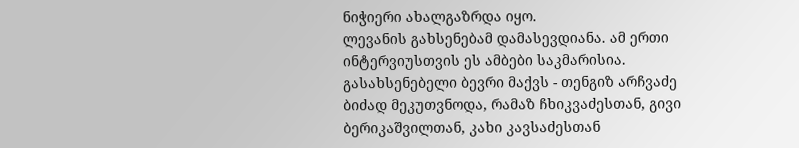ნიჭიერი ახალგაზრდა იყო.
ლევანის გახსენებამ დამასევდიანა. ამ ერთი ინტერვიუსთვის ეს ამბები საკმარისია. გასახსენებელი ბევრი მაქვს - თენგიზ არჩვაძე ბიძად მეკუთვნოდა, რამაზ ჩხიკვაძესთან, გივი ბერიკაშვილთან, კახი კავსაძესთან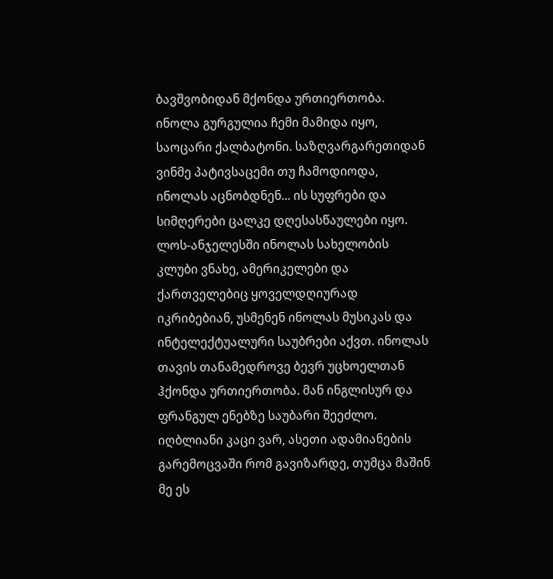ბავშვობიდან მქონდა ურთიერთობა. ინოლა გურგულია ჩემი მამიდა იყო, საოცარი ქალბატონი. საზღვარგარეთიდან ვინმე პატივსაცემი თუ ჩამოდიოდა, ინოლას აცნობდნენ... ის სუფრები და სიმღერები ცალკე დღესასწაულები იყო. ლოს-ანჯელესში ინოლას სახელობის კლუბი ვნახე, ამერიკელები და ქართველებიც ყოველდღიურად იკრიბებიან, უსმენენ ინოლას მუსიკას და ინტელექტუალური საუბრები აქვთ. ინოლას თავის თანამედროვე ბევრ უცხოელთან ჰქონდა ურთიერთობა. მან ინგლისურ და ფრანგულ ენებზე საუბარი შეეძლო.
იღბლიანი კაცი ვარ, ასეთი ადამიანების გარემოცვაში რომ გავიზარდე, თუმცა მაშინ მე ეს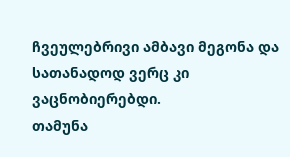ჩვეულებრივი ამბავი მეგონა და სათანადოდ ვერც კი ვაცნობიერებდი.
თამუნა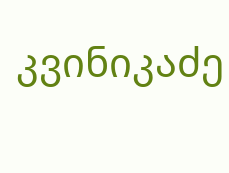კვინიკაძე